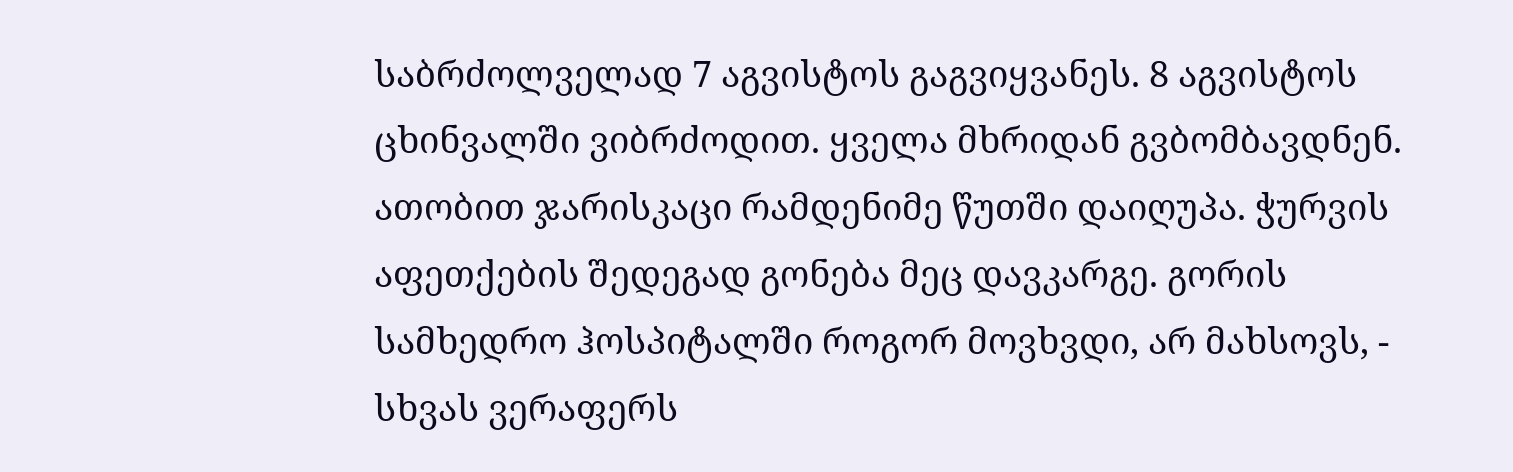საბრძოლველად 7 აგვისტოს გაგვიყვანეს. 8 აგვისტოს ცხინვალში ვიბრძოდით. ყველა მხრიდან გვბომბავდნენ. ათობით ჯარისკაცი რამდენიმე წუთში დაიღუპა. ჭურვის აფეთქების შედეგად გონება მეც დავკარგე. გორის სამხედრო ჰოსპიტალში როგორ მოვხვდი, არ მახსოვს, - სხვას ვერაფერს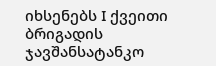იხსენებს I ქვეითი ბრიგადის ჯავშანსატანკო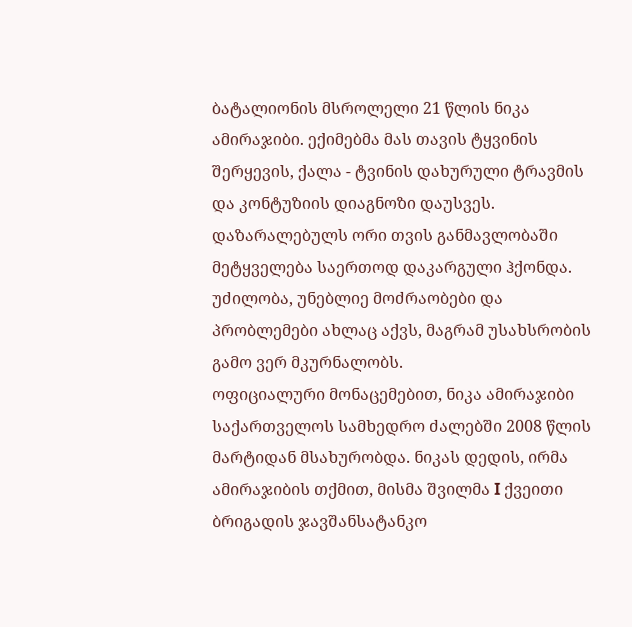ბატალიონის მსროლელი 21 წლის ნიკა ამირაჯიბი. ექიმებმა მას თავის ტყვინის შერყევის, ქალა - ტვინის დახურული ტრავმის და კონტუზიის დიაგნოზი დაუსვეს. დაზარალებულს ორი თვის განმავლობაში მეტყველება საერთოდ დაკარგული ჰქონდა. უძილობა, უნებლიე მოძრაობები და პრობლემები ახლაც აქვს, მაგრამ უსახსრობის გამო ვერ მკურნალობს.
ოფიციალური მონაცემებით, ნიკა ამირაჯიბი საქართველოს სამხედრო ძალებში 2008 წლის მარტიდან მსახურობდა. ნიკას დედის, ირმა ამირაჯიბის თქმით, მისმა შვილმა I ქვეითი ბრიგადის ჯავშანსატანკო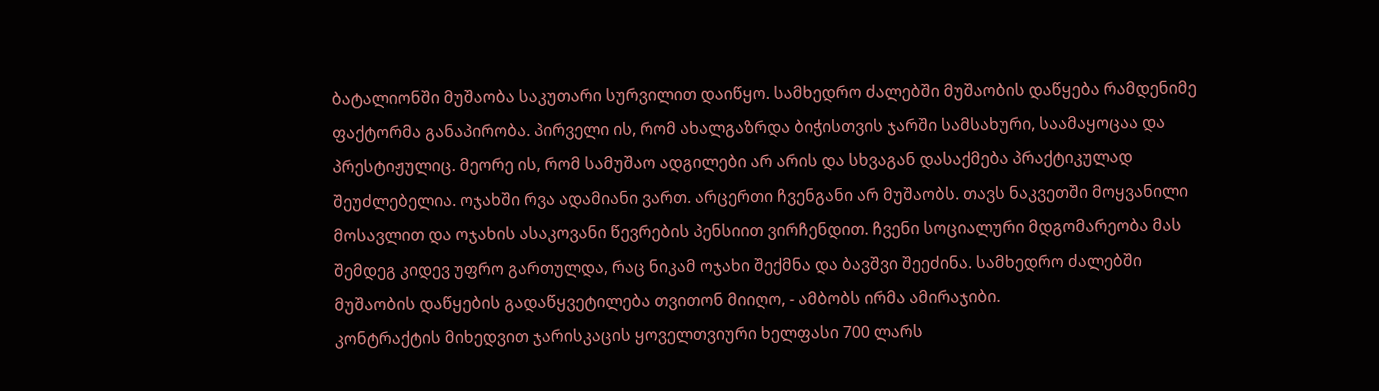ბატალიონში მუშაობა საკუთარი სურვილით დაიწყო. სამხედრო ძალებში მუშაობის დაწყება რამდენიმე ფაქტორმა განაპირობა. პირველი ის, რომ ახალგაზრდა ბიჭისთვის ჯარში სამსახური, საამაყოცაა და პრესტიჟულიც. მეორე ის, რომ სამუშაო ადგილები არ არის და სხვაგან დასაქმება პრაქტიკულად შეუძლებელია. ოჯახში რვა ადამიანი ვართ. არცერთი ჩვენგანი არ მუშაობს. თავს ნაკვეთში მოყვანილი მოსავლით და ოჯახის ასაკოვანი წევრების პენსიით ვირჩენდით. ჩვენი სოციალური მდგომარეობა მას შემდეგ კიდევ უფრო გართულდა, რაც ნიკამ ოჯახი შექმნა და ბავშვი შეეძინა. სამხედრო ძალებში მუშაობის დაწყების გადაწყვეტილება თვითონ მიიღო, - ამბობს ირმა ამირაჯიბი.
კონტრაქტის მიხედვით ჯარისკაცის ყოველთვიური ხელფასი 700 ლარს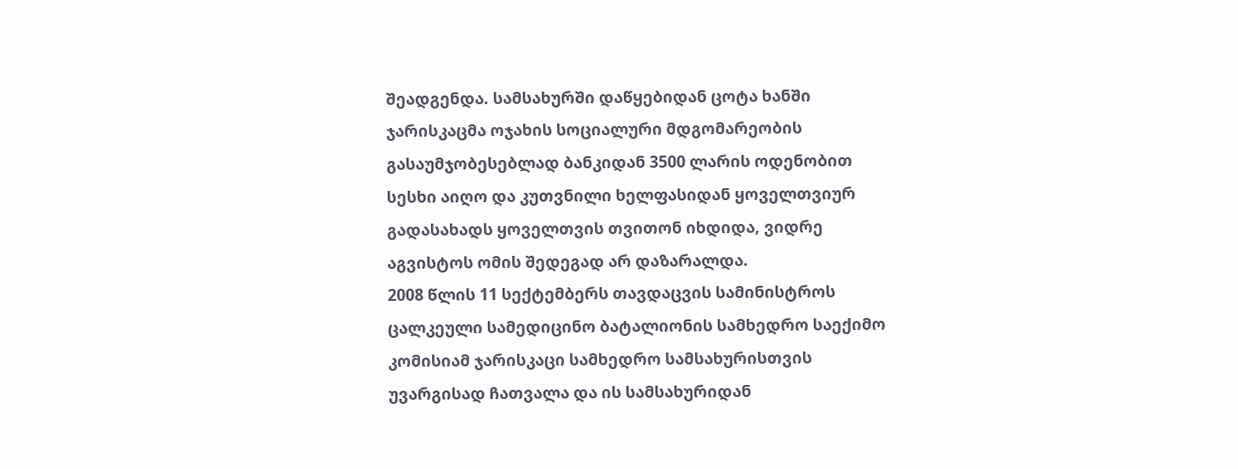შეადგენდა. სამსახურში დაწყებიდან ცოტა ხანში ჯარისკაცმა ოჯახის სოციალური მდგომარეობის გასაუმჯობესებლად ბანკიდან 3500 ლარის ოდენობით სესხი აიღო და კუთვნილი ხელფასიდან ყოველთვიურ გადასახადს ყოველთვის თვითონ იხდიდა, ვიდრე აგვისტოს ომის შედეგად არ დაზარალდა.
2008 წლის 11 სექტემბერს თავდაცვის სამინისტროს ცალკეული სამედიცინო ბატალიონის სამხედრო საექიმო კომისიამ ჯარისკაცი სამხედრო სამსახურისთვის უვარგისად ჩათვალა და ის სამსახურიდან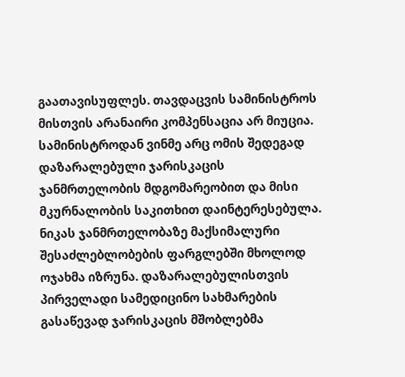გაათავისუფლეს. თავდაცვის სამინისტროს მისთვის არანაირი კომპენსაცია არ მიუცია. სამინისტროდან ვინმე არც ომის შედეგად დაზარალებული ჯარისკაცის ჯანმრთელობის მდგომარეობით და მისი მკურნალობის საკითხით დაინტერესებულა.
ნიკას ჯანმრთელობაზე მაქსიმალური შესაძლებლობების ფარგლებში მხოლოდ ოჯახმა იზრუნა. დაზარალებულისთვის პირველადი სამედიცინო სახმარების გასაწევად ჯარისკაცის მშობლებმა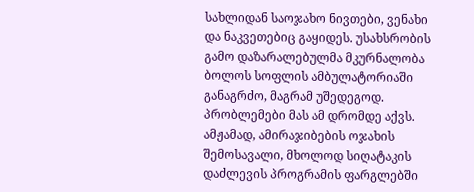სახლიდან საოჯახო ნივთები, ვენახი და ნაკვეთებიც გაყიდეს. უსახსრობის გამო დაზარალებულმა მკურნალობა ბოლოს სოფლის ამბულატორიაში განაგრძო, მაგრამ უშედეგოდ. პრობლემები მას ამ დრომდე აქვს.
ამჟამად, ამირაჯიბების ოჯახის შემოსავალი, მხოლოდ სიღატაკის დაძლევის პროგრამის ფარგლებში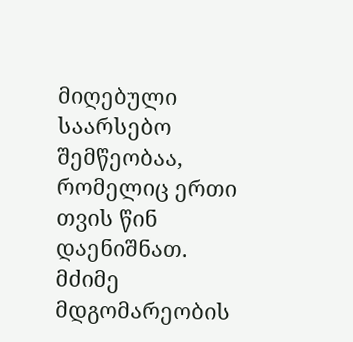მიღებული საარსებო შემწეობაა, რომელიც ერთი თვის წინ დაენიშნათ.
მძიმე მდგომარეობის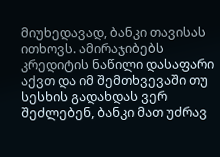მიუხედავად, ბანკი თავისას ითხოვს. ამირაჯიბებს კრედიტის ნაწილი დასაფარი აქვთ და იმ შემთხვევაში თუ სესხის გადახდას ვერ შეძლებენ, ბანკი მათ უძრავ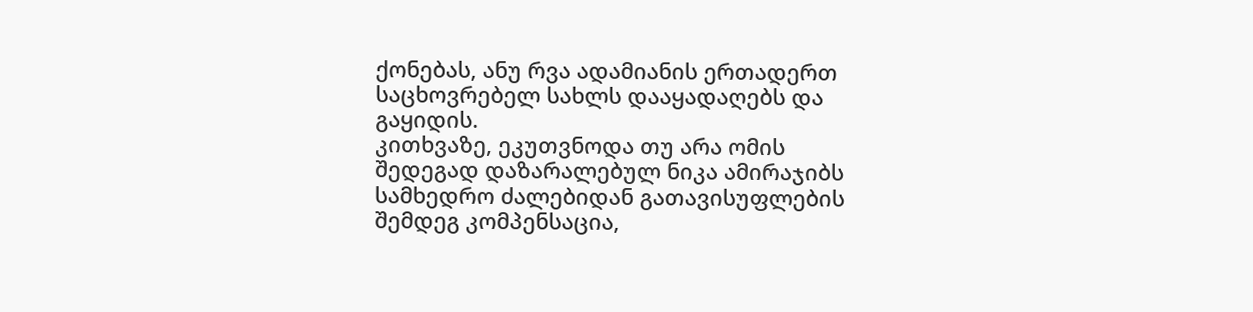ქონებას, ანუ რვა ადამიანის ერთადერთ საცხოვრებელ სახლს დააყადაღებს და გაყიდის.
კითხვაზე, ეკუთვნოდა თუ არა ომის შედეგად დაზარალებულ ნიკა ამირაჯიბს სამხედრო ძალებიდან გათავისუფლების შემდეგ კომპენსაცია,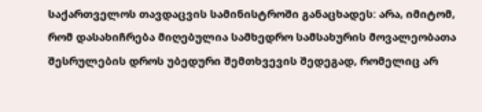საქართველოს თავდაცვის სამინისტროში განაცხადეს: არა, იმიტომ, რომ დასახიჩრება მიღებულია სამხედრო სამსახურის მოვალეობათა შესრულების დროს უბედური შემთხვევის შედეგად, რომელიც არ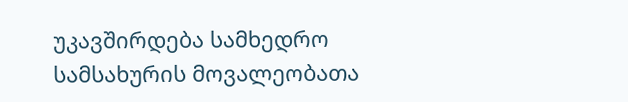უკავშირდება სამხედრო სამსახურის მოვალეობათა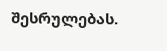შესრულებას.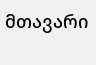მთავარი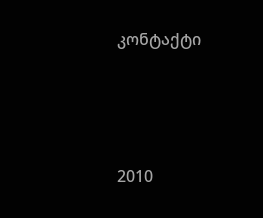კონტაქტი




2010